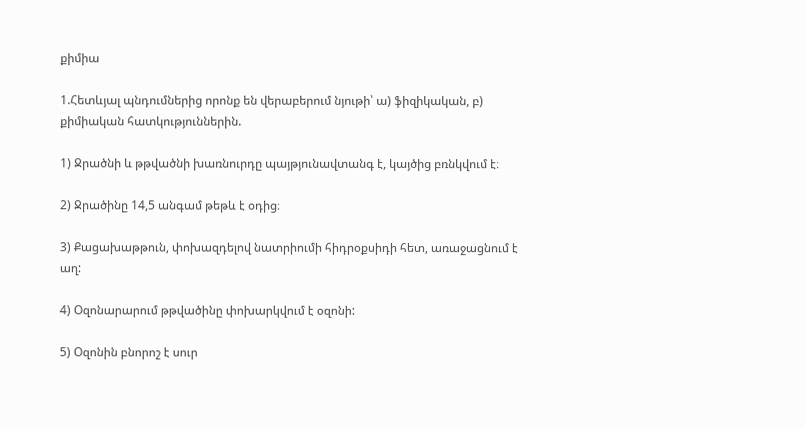քիմիա

1.Հետևյալ պնդումներից որոնք են վերաբերում նյութի՝ ա) ֆիզիկական, բ) քիմիական հատկություններին.

1) Ջրածնի և թթվածնի խառնուրդը պայթյունավտանգ է, կայծից բռնկվում է։

2) Ջրածինը 14,5 անգամ թեթև է օդից։

3) Քացախաթթուն, փոխազդելով նատրիումի հիդրօքսիդի հետ, առաջացնում է աղ:

4) Օզոնարարում թթվածինը փոխարկվում է օզոնի:

5) Օզոնին բնորոշ է սուր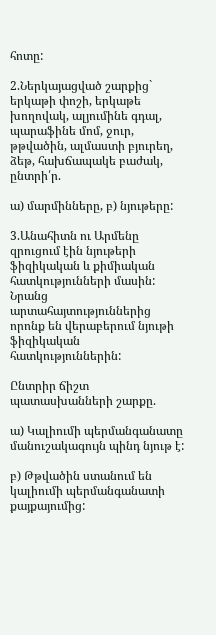հոտը:

2.Ներկայացված շարքից` երկաթի փոշի, երկաթե խողովակ, ալյումինե գդալ, պարաֆինե մոմ, ջուր, թթվածին, ալմաստի բյուրեղ, ձեթ, հախճապակե բաժակ, ընտրի՛ր.

ա) մարմինները, բ) նյութերը:

3.Անահիտն ու Արմենը զրուցում էին նյութերի ֆիզիկական և քիմիական հատկությունների մասին: Նրանց արտահայտություններից որոնք են վերաբերում նյութի ֆիզիկական հատկություններին:

Ընտրիր ճիշտ պատասխանների շարքը.

ա) Կալիումի պերմանգանատը մանուշակագույն պինդ նյութ է:

բ) Թթվածին ստանում են կալիումի պերմանգանատի քայքայումից: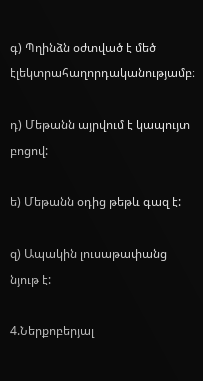գ) Պղինձն օժտված է մեծ էլեկտրահաղորդականությամբ։

դ) Մեթանն այրվում է կապույտ բոցով:

ե) Մեթանն օդից թեթև գազ է:

զ) Ապակին լուսաթափանց նյութ է:

4.Ներքոբերյալ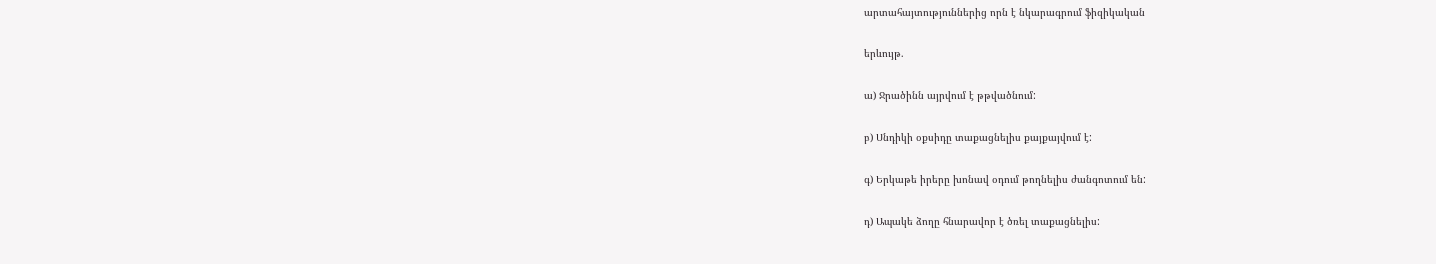արտահայտություններից որն է նկարագրում ֆիզիկական

երևույթ.

ա) Ջրածինն այրվում է թթվածնում:

բ) Սնդիկի օքսիդը տաքացնելիս քայքայվում է:

գ) Երկաթե իրերը խոնավ օդում թողնելիս ժանգոտում են:

դ) Ապակե ձողը հնարավոր է ծռել տաքացնելիս: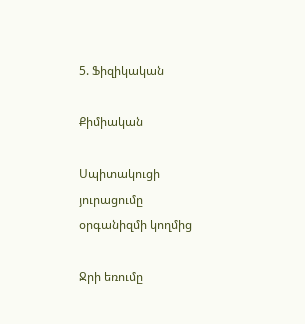5. Ֆիզիկական

Քիմիական

Սպիտակուցի յուրացումը օրգանիզմի կողմից

Ջրի եռումը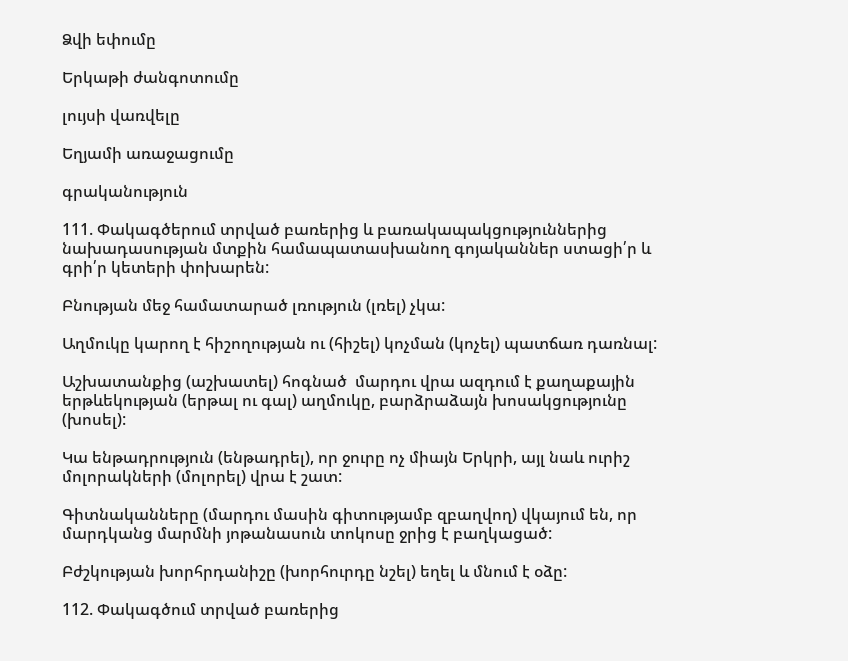Ձվի եփումը

Երկաթի ժանգոտումը

լույսի վառվելը

Եղյամի առաջացումը

գրականություն

111. Փակագծերում տրված բառերից և բառակապակցություններից նախադասության մտքին համապատասխանող գոյականներ ստացի՛ր և գրի՛ր կետերի փոխարեն:

Բնության մեջ համատարած լռություն (լռել) չկա:

Աղմուկը կարող է հիշողության ու (հիշել) կոչման (կոչել) պատճառ դառնալ:

Աշխատանքից (աշխատել) հոգնած  մարդու վրա ազդում է քաղաքային երթևեկության (երթալ ու գալ) աղմուկը, բարձրաձայն խոսակցությունը (խոսել):

Կա ենթադրություն (ենթադրել), որ ջուրը ոչ միայն Երկրի, այլ նաև ուրիշ մոլորակների (մոլորել) վրա է շատ:

Գիտնականները (մարդու մասին գիտությամբ զբաղվող) վկայում են, որ մարդկանց մարմնի յոթանասուն տոկոսը ջրից է բաղկացած:

Բժշկության խորհրդանիշը (խորհուրդը նշել) եղել և մնում է օձը:

112. Փակագծում տրված բառերից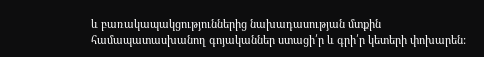և բառակապակցություններից նախադասության մտքին համապատասխանող գոյականներ ստացի՛ր և գրի՛ր կետերի փոխարեն: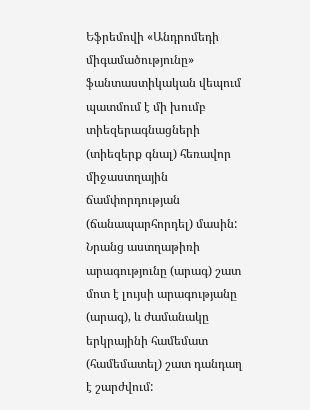Եֆրեմովի «Անդրոմեդի միգամածությունը» ֆանտաստիկական վեպում պատմում է մի խումբ տիեզերագնացների (տիեզերք գնալ) հեռավոր միջաստղային ճամփորդության (ճանապարհորդել) մասին: Նրանց աստղաթիռի արագությունը (արագ) շատ մոտ է լույսի արագությանը (արագ), և ժամանակը երկրայինի համեմատ (համեմատել) շատ դանդաղ է շարժվում: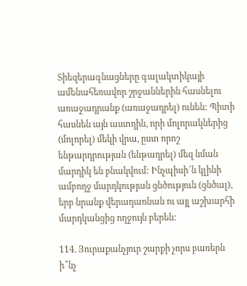Տիեզերագնացները գալակտիկայի ամենահեռավոր շրջաններին հասնելու առաջադրանք (առաջադրել) ունեն: Պիտի հասնեն այն աստղին, որի մոլորակներից (մոլորել) մեկի վրա, ըստ որոշ ենթարդրության (ենթադրել) մեզ նման մարդիկ են բնակվում: Ինչպիսի՜ն կլինի ամբողջ մարդկության ցնծություն (ցնծալ), երբ նրանք վերադառնան ու այլ աշխարհի մարդկանցից ողջույն բերեն:

114. Յուրաքանչյուր շարքի չորս բառերն ի՞նչ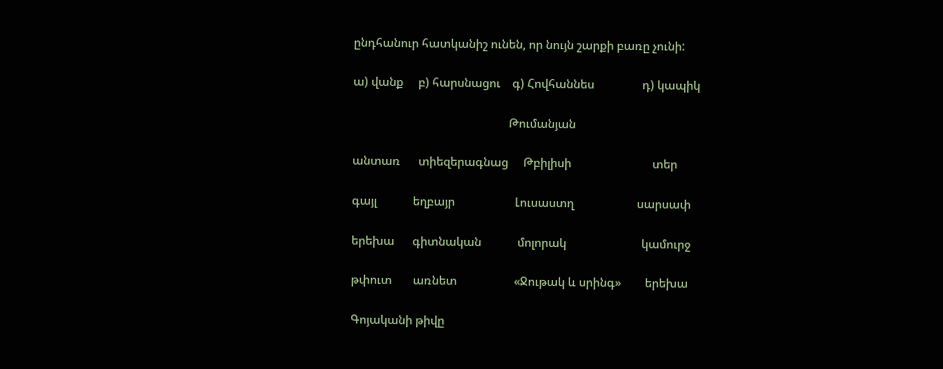ընդհանուր հատկանիշ ունեն, որ նույն շարքի բառը չունի:

ա) վանք     բ) հարսնացու    գ) Հովհաննես                դ) կապիկ

                                                    Թումանյան

անտառ      տիեզերագնաց     Թբիլիսի                           տեր

գայլ            եղբայր                    Լուսաստղ                     սարսափ

երեխա      գիտնական            մոլորակ                         կամուրջ

թփուտ       առնետ                   «Ջութակ և սրինգ»        երեխա

Գոյականի թիվը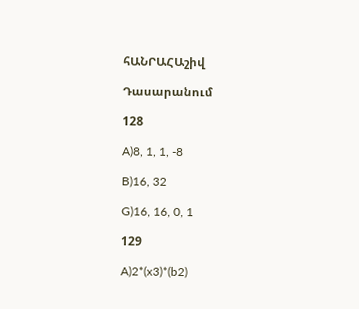հԱՆՐԱՀԱշիվ

Դասարանում

128

A)8, 1, 1, -8

B)16, 32

G)16, 16, 0, 1

129

A)2*(x3)*(b2)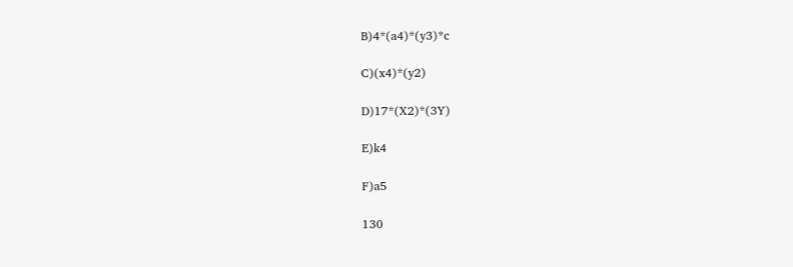B)4*(a4)*(y3)*c

C)(x4)*(y2)

D)17*(X2)*(3Y)

E)k4

F)a5

130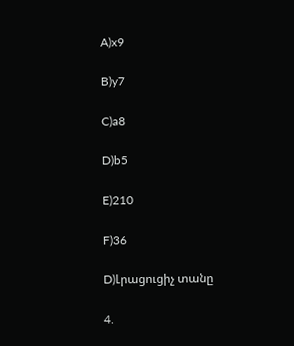A)x9

B)y7

C)a8

D)b5

E)210

F)36

D)Լրացուցիչ տանը

4.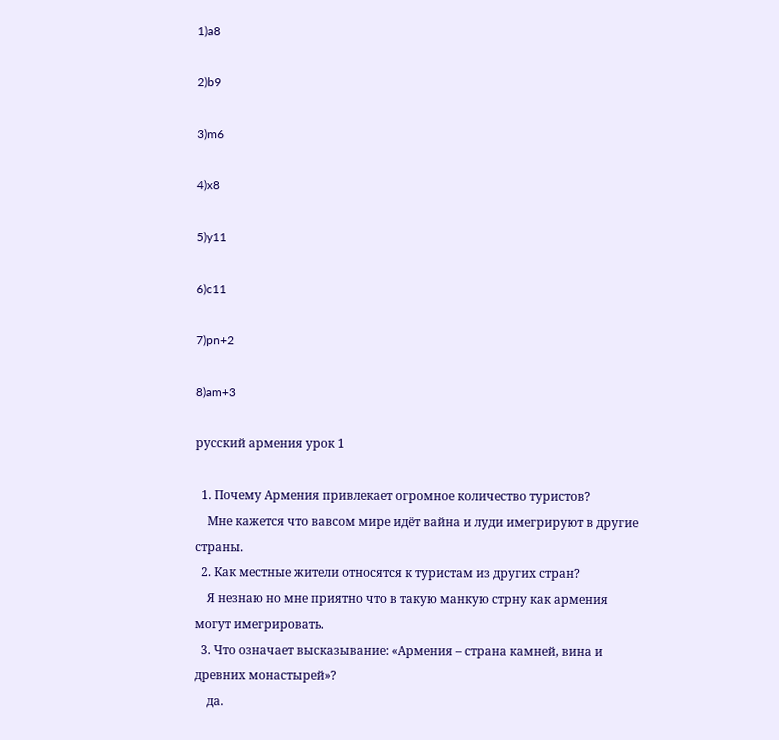1)a8

2)b9

3)m6

4)x8

5)y11

6)c11

7)pn+2

8)am+3

русский армения урок 1

  1. Почему Армения привлекает огромное количество туристов?
    Мне кажется что вавсом мире идёт вайна и луди имегрируют в другие страны.
  2. Как местные жители относятся к туристам из других стран?
    Я незнаю но мне приятно что в такую манкую стрну как армения могут имегрировать.
  3. Что означает высказывание: «Армения – страна камней, вина и древних монастырей»?
    да.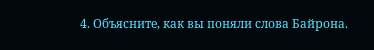4. Объясните, как вы поняли слова Байрона.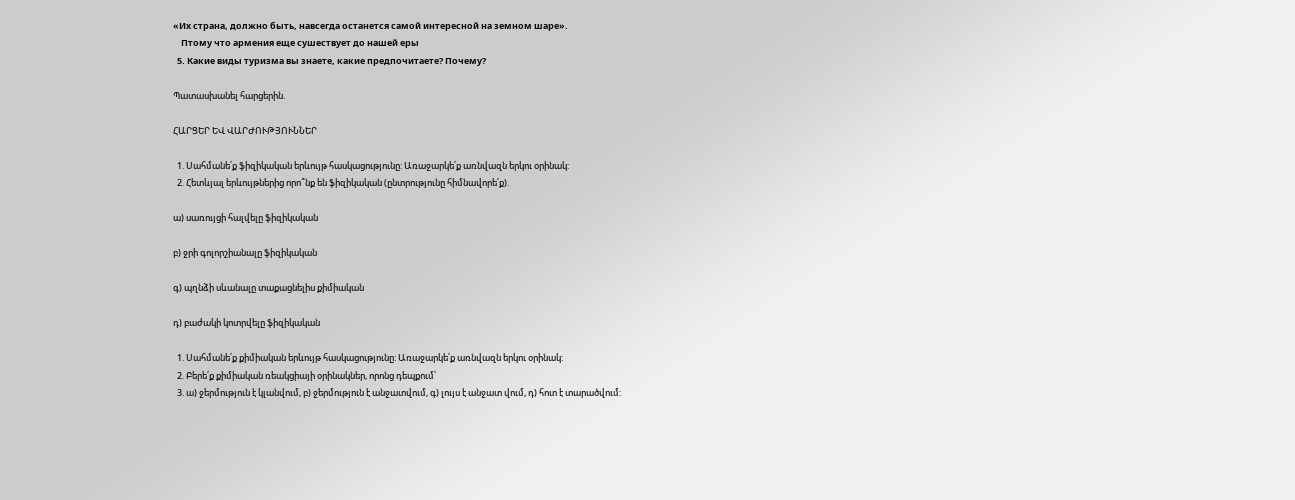«Их страна, должно быть, навсегда останется самой интересной на земном шаре».
    Птому что армения еще сушествует до нашей еры
  5. Какие виды туризма вы знаете, какие предпочитаете? Почему?

Պատասխանել հարցերին.

ՀԱՐՑԵՐ ԵՎ ՎԱՐԺՈՒԹՅՈՒՆՆԵՐ

  1. Սահմանե՛ք ֆիզիկական երևույթ հասկացությունը: Առաջարկե՛ք առնվազն երկու օրինակ:
  2. Հետևյալ երևույթներից որո՞նք են ֆիզիկական (ընտրությունը հիմնավորե՛ք).

ա) սառույցի հալվելը ֆիզիկական

բ) ջրի գոլորշիանալը ֆիզիկական

գ) պղնձի սևանալը տաքացնելիս քիմիական

դ) բաժակի կոտրվելը ֆիզիկական

  1. Սահմանե՛ք քիմիական երևույթ հասկացությունը: Առաջարկե՛ք առնվազն երկու օրինակ:
  2. Բերե՛ք քիմիական ռեակցիայի օրինակներ, որոնց դեպքում՝
  3. ա) ջերմություն է կլանվում, բ) ջերմություն է անջատվում, գ) լույս է անջատ վում, դ) հոտ է տարածվում: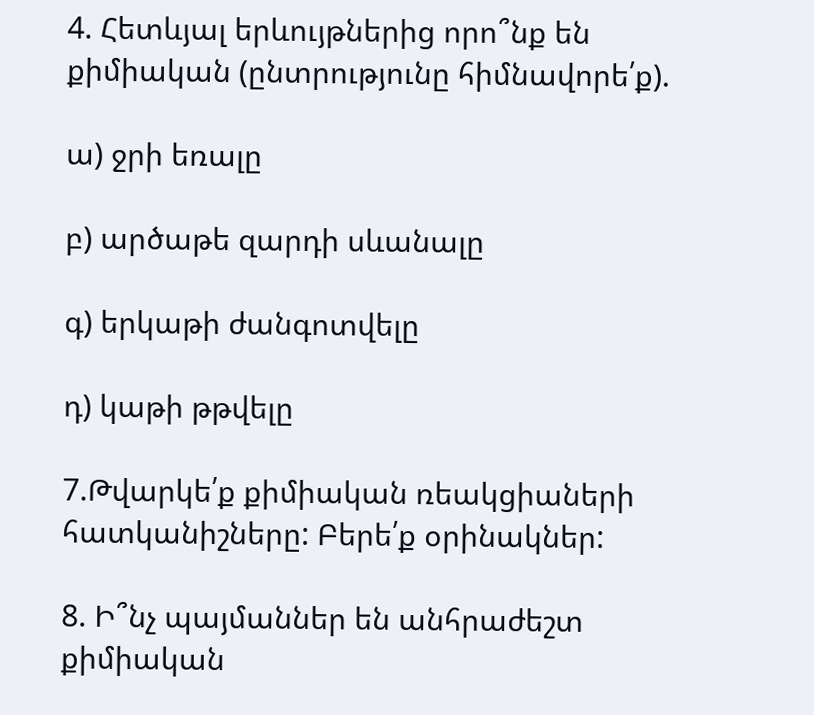4. Հետևյալ երևույթներից որո՞նք են քիմիական (ընտրությունը հիմնավորե՛ք).

ա) ջրի եռալը

բ) արծաթե զարդի սևանալը

գ) երկաթի ժանգոտվելը

դ) կաթի թթվելը

7.Թվարկե՛ք քիմիական ռեակցիաների հատկանիշները: Բերե՛ք օրինակներ:

8. Ի՞նչ պայմաններ են անհրաժեշտ քիմիական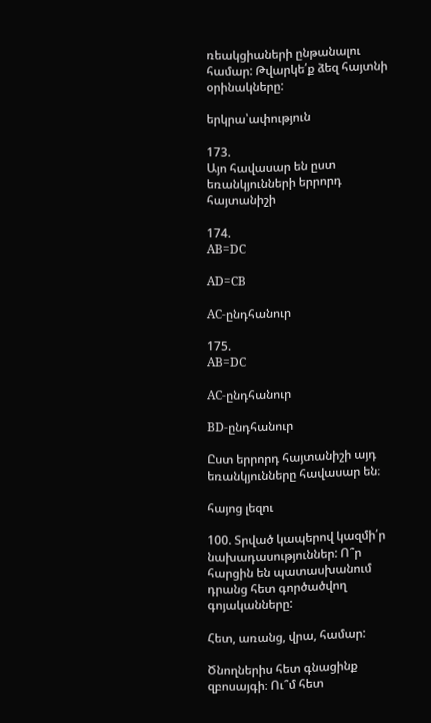ռեակցիաների ընթանալու համար: Թվարկե՛ք ձեզ հայտնի օրինակները:

երկրա՝ափություն

173.
Այո հավասար են ըստ եռանկյունների երրորդ հայտանիշի

174.
AB=DC

AD=CB

AC-ընդհանուր

175.
AB=DC

AC-ընդհանուր

BD-ընդհանուր

Ըստ երրորդ հայտանիշի այդ եռանկյունները հավասար են։

հայոց լեզու

100. Տրված կապերով կազմի՛ր նախադասություններ: Ո՞ր հարցին են պատասխանում դրանց հետ գործածվող գոյականները:

Հետ, առանց, վրա, համար:

Ծնողներիս հետ գնացինք զբոսայգի։ Ու՞մ հետ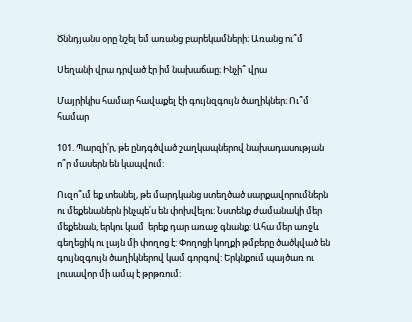Ծննդյանս օրը նշել եմ առանց բարեկամների։ Առանց ու՞մ

Սեղանի վրա դրված էր իմ նախաճաը։ Ինչի՞ վրա

Մայրիկիս համար հավաքել էի գույնզգույն ծաղիկներ։ Ու՞մ համար

101. Պարզի՛ր, թե ընդգծված շաղկապներով նախադասության ո՞ր մասերն են կապվում:

Ուզո՞ւմ եք տեսնել, թե մարդկանց ստեղծած սարքավորումներն ու մեքենաներն ինչպե՛ս են փոխվելու: Նստենք ժամանակի մեր մեքենան, երկու կամ  երեք դար առաջ գնանք: Ահա մեր առջև գեղեցիկ ու լայն մի փողոց է: Փողոցի կողքի թմբերը ծածկված են գույնզգույն ծաղիկներով կամ գորգով: Երկնքում պայծառ ու լուսավոր մի ամպ է թրթռում: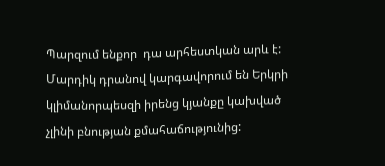Պարզում ենքոր  դա արհեստկան արև է: Մարդիկ դրանով կարգավորում են Երկրի կլիմանորպեսզի իրենց կյանքը կախված չլինի բնության քմահաճությունից: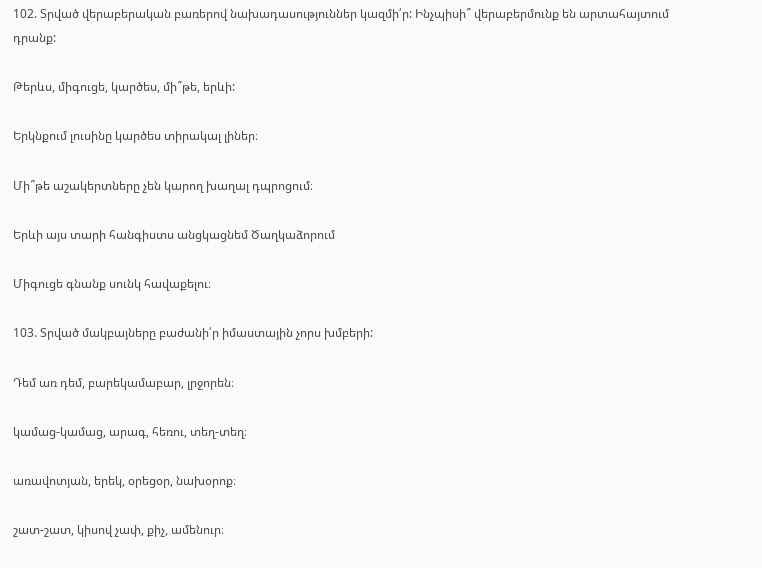102. Տրված վերաբերական բառերով նախադասություններ կազմի՛ր: Ինչպիսի՞ վերաբերմունք են արտահայտում դրանք:

Թերևս, միգուցե, կարծես, մի՞թե, երևի:

Երկնքում լուսինը կարծես տիրակալ լիներ։

Մի՞թե աշակերտները չեն կարող խաղալ դպրոցում։

Երևի այս տարի հանգիստս անցկացնեմ Ծաղկաձորում

Միգուցե գնանք սունկ հավաքելու։

103. Տրված մակբայները բաժանի՛ր իմաստային չորս խմբերի:

Դեմ առ դեմ, բարեկամաբար, լրջորեն։

կամաց-կամաց, արագ, հեռու, տեղ-տեղ։

առավոտյան, երեկ, օրեցօր, նախօրոք։

շատ-շատ, կիսով չափ, քիչ, ամենուր։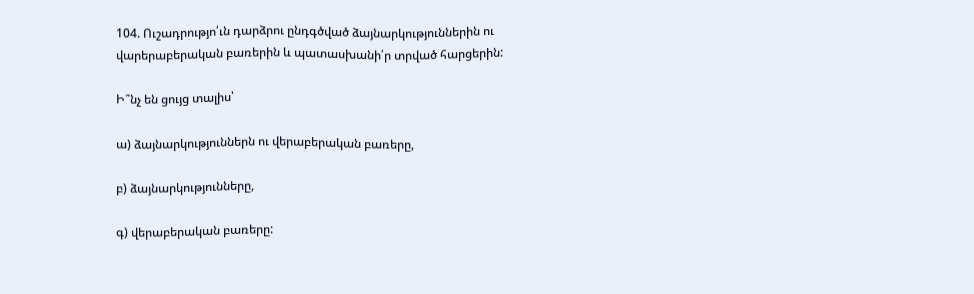104. Ուշադրությո՛ւն դարձրու ընդգծված ձայնարկություններին ու վարերաբերական բառերին և պատասխանի՛ր տրված հարցերին:

Ի՞նչ են ցույց տալիս՝

ա) ձայնարկություններն ու վերաբերական բառերը,

բ) ձայնարկությունները,

գ) վերաբերական բառերը: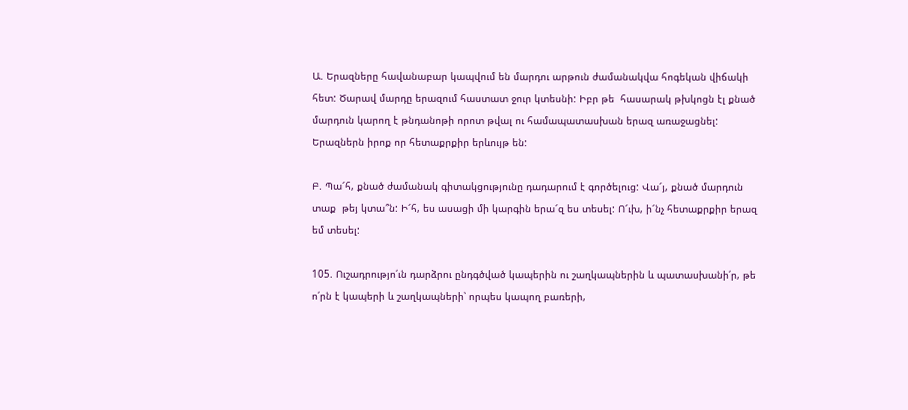Ա. Երազները հավանաբար կապվում են մարդու արթուն ժամանակվա հոգեկան վիճակի հետ: Ծարավ մարդը երազում հաստատ ջուր կտեսնի: Իբր թե  հասարակ թխկոցն էլ քնած մարդուն կարող է թնդանոթի որոտ թվալ ու համապատասխան երազ առաջացնել: Երազներն իրոք որ հետաքրքիր երևույթ են:

Բ. Պա՜հ, քնած ժամանակ գիտակցությունը դադարում է գործելուց: Վա՜յ, քնած մարդուն տաք  թեյ կտա՞ն: Ի՜հ, ես ասացի մի կարգին երա՜զ ես տեսել: Ո՜ւխ, ի՜նչ հետաքրքիր երազ եմ տեսել:

105. Ուշադրությո՛ւն դարձրու ընդգծված կապերին ու շաղկապներին և պատասխանի՛ր, թե ո՛րն է կապերի և շաղկապների՝ որպես կապող բառերի,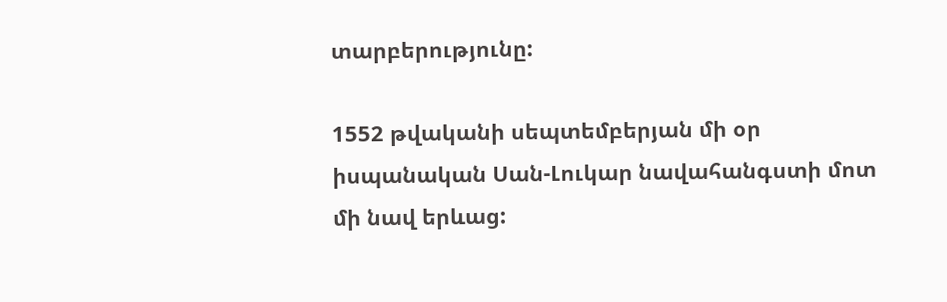տարբերությունը:

1552 թվականի սեպտեմբերյան մի օր իսպանական Սան-Լուկար նավահանգստի մոտ մի նավ երևաց: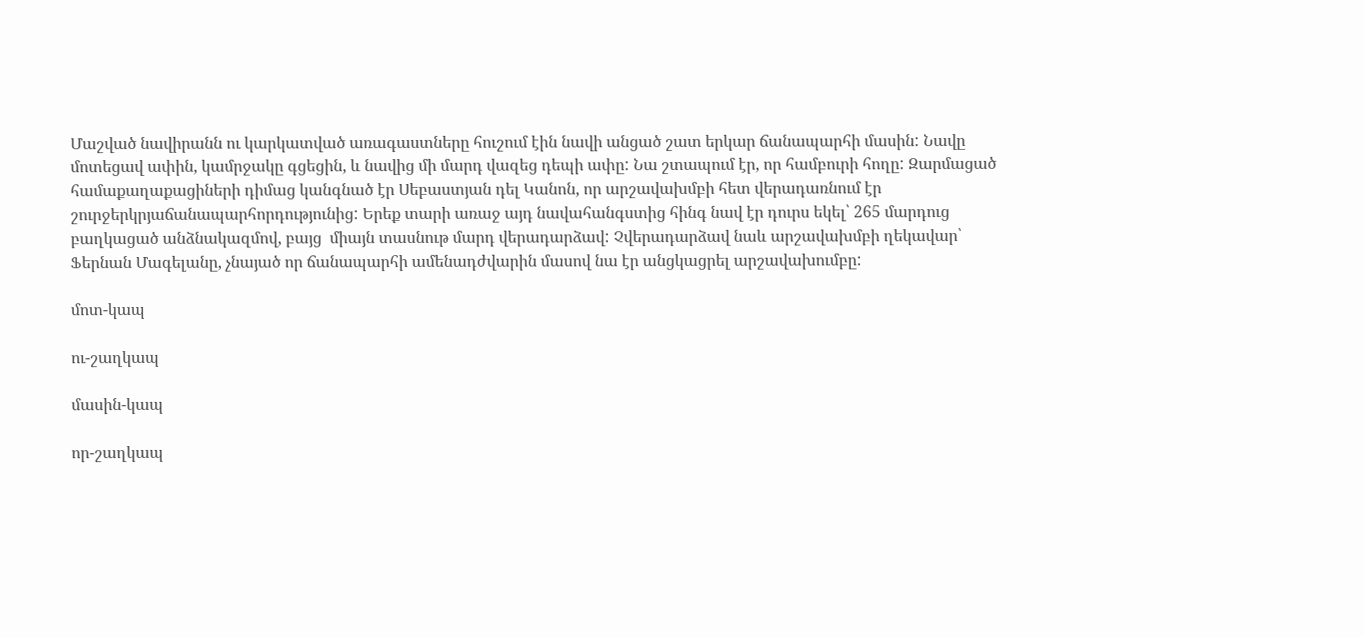Մաշված նավիրանն ու կարկատված առագաստները հուշում էին նավի անցած շատ երկար ճանապարհի մասին: Նավը մոտեցավ ափին, կամրջակը գցեցին, և նավից մի մարդ վազեց դեպի ափը: Նա շտապում էր, որ համբուրի հողը: Զարմացած համաքաղաքացիների դիմաց կանգնած էր Սեբաստյան դել Կանոն, որ արշավախմբի հետ վերադառնում էր շուրջերկրյաճանապարհորդությունից: Երեք տարի առաջ այդ նավահանգստից հինգ նավ էր դուրս եկել՝ 265 մարդուց բաղկացած անձնակազմով, բայց  միայն տասնութ մարդ վերադարձավ: Չվերադարձավ նաև արշավախմբի ղեկավար՝ Ֆերնան Մագելանը, չնայած որ ճանապարհի ամենադժվարին մասով նա էր անցկացրել արշավախումբը:

մոտ-կապ

ու-շաղկապ

մասին-կապ

որ-շաղկապ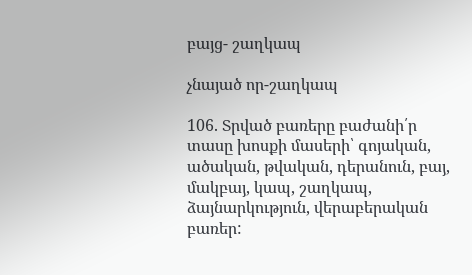բայց- շաղկապ

չնայած որ-շաղկապ

106. Տրված բառերը բաժանի՛ր տասը խոսքի մասերի՝ գոյական, ածական, թվական, դերանուն, բայ, մակբայ, կապ, շաղկապ, ձայնարկություն, վերաբերական բառեր: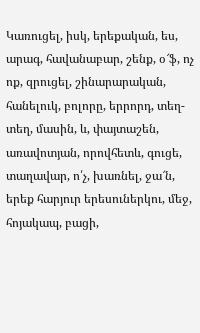Կառուցել, իսկ, երեքական, ես, արագ, հավանաբար, շենք, օ՜ֆ, ոչ ոք, զրուցել, շինարարական, հանելուկ, բոլորը, երրորդ, տեղ-տեղ, մասին, և, փայտաշեն, առավոտյան, որովհետև, գուցե, տաղավար, ո՛չ, խառնել, ջա՜ն, երեք հարյուր երեսուներկու, մեջ, հոյակապ, բացի,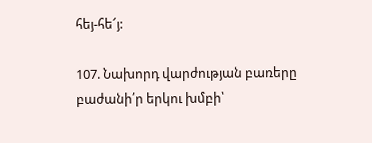հեյ-հե՜յ:

107. Նախորդ վարժության բառերը բաժանի՛ր երկու խմբի՝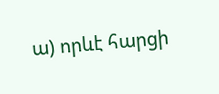ա) որևէ հարցի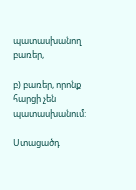պատասխանող բառեր,

բ) բառեր, որոնք հարցի չեն պատասխանում:

Ստացածդ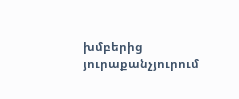խմբերից յուրաքանչյուրում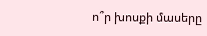ո՞ր խոսքի մասերը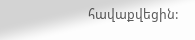հավաքվեցին: